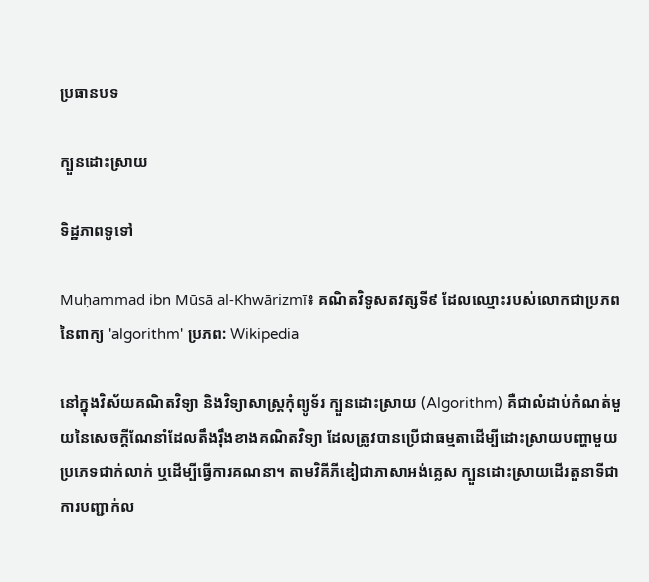ប្រធានបទ

ក្បួនដោះស្រាយ

ទិដ្ឋភាពទូទៅ

Muḥammad ibn Mūsā al-Khwārizmī៖ គណិតវិទូសតវត្សទី៩ ដែលឈ្មោះរបស់លោកជាប្រភពនៃពាក្យ 'algorithm' ប្រភព: Wikipedia

នៅក្នុងវិស័យគណិតវិទ្យា និងវិទ្យាសាស្ត្រកុំព្យូទ័រ ក្បួនដោះស្រាយ (Algorithm) គឺជាលំដាប់កំណត់មួយនៃសេចក្ដីណែនាំដែលតឹងរ៉ឹងខាងគណិតវិទ្យា ដែលត្រូវបានប្រើជាធម្មតាដើម្បីដោះស្រាយបញ្ហាមួយប្រភេទជាក់លាក់ ឬដើម្បីធ្វើការគណនា។ តាមវិគីភីឌៀជាភាសាអង់គ្លេស ក្បួនដោះស្រាយដើរតួនាទីជាការបញ្ជាក់ល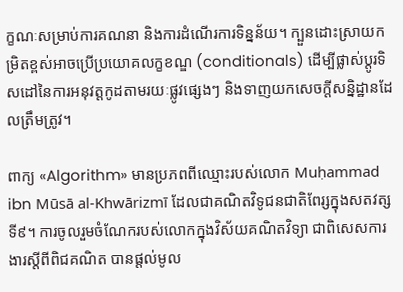ក្ខណៈសម្រាប់ការគណនា និងការដំណើរការទិន្នន័យ។ ក្បួនដោះស្រាយកម្រិតខ្ពស់អាចប្រើប្រយោគលក្ខខណ្ឌ (conditionals) ដើម្បីផ្លាស់ប្ដូរទិសដៅនៃការអនុវត្តកូដតាមរយៈផ្លូវផ្សេងៗ និងទាញយកសេចក្តីសន្និដ្ឋានដែលត្រឹមត្រូវ។

ពាក្យ «Algorithm» មានប្រភពពីឈ្មោះរបស់លោក Muḥammad ibn Mūsā al-Khwārizmī ដែលជាគណិតវិទូជនជាតិពែរ្សក្នុងសតវត្សទី៩។ ការចូលរួមចំណែករបស់លោកក្នុងវិស័យគណិតវិទ្យា ជាពិសេសការងារស្តីពីពិជគណិត បានផ្ដល់មូល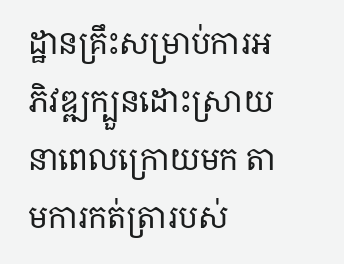ដ្ឋានគ្រឹះសម្រាប់ការអភិវឌ្ឍក្បួនដោះស្រាយនាពេលក្រោយមក តាមការកត់ត្រារបស់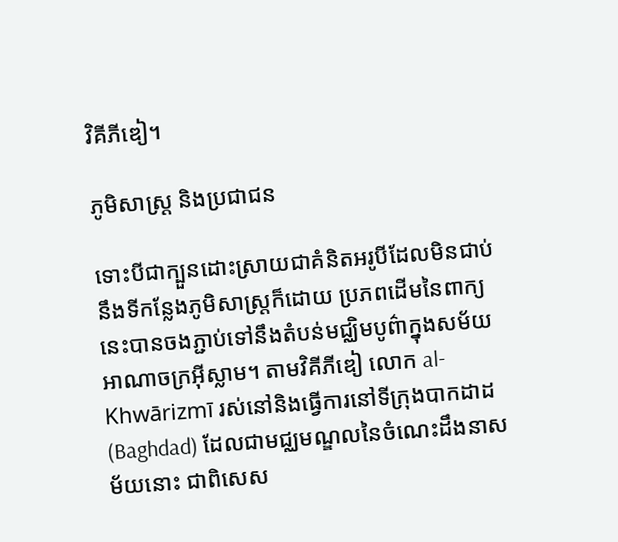វិគីភីឌៀ។

ភូមិសាស្ត្រ និងប្រជាជន

ទោះបីជាក្បួនដោះស្រាយជាគំនិតអរូបីដែលមិនជាប់នឹងទីកន្លែងភូមិសាស្ត្រក៏ដោយ ប្រភពដើមនៃពាក្យនេះបានចងភ្ជាប់ទៅនឹងតំបន់មជ្ឈិមបូព៌ាក្នុងសម័យអាណាចក្រអ៊ីស្លាម។ តាមវិគីភីឌៀ លោក al-Khwārizmī រស់នៅនិងធ្វើការនៅទីក្រុងបាកដាដ (Baghdad) ដែលជាមជ្ឈមណ្ឌលនៃចំណេះដឹងនាសម័យនោះ ជាពិសេស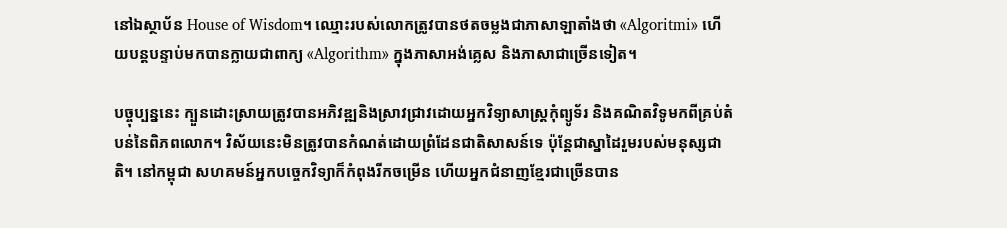នៅឯស្ថាប័ន House of Wisdom។ ឈ្មោះរបស់លោកត្រូវបានថតចម្លងជាភាសាឡាតាំងថា «Algoritmi» ហើយបន្តបន្ទាប់មកបានក្លាយជាពាក្យ «Algorithm» ក្នុងភាសាអង់គ្លេស និងភាសាជាច្រើនទៀត។

បច្ចុប្បន្ននេះ ក្បួនដោះស្រាយត្រូវបានអភិវឌ្ឍនិងស្រាវជ្រាវដោយអ្នកវិទ្យាសាស្ត្រកុំព្យូទ័រ និងគណិតវិទូមកពីគ្រប់តំបន់នៃពិភពលោក។ វិស័យនេះមិនត្រូវបានកំណត់ដោយព្រំដែនជាតិសាសន៍ទេ ប៉ុន្តែជាស្នាដៃរួមរបស់មនុស្សជាតិ។ នៅកម្ពុជា សហគមន៍អ្នកបច្ចេកវិទ្យាក៏កំពុងរីកចម្រើន ហើយអ្នកជំនាញខ្មែរជាច្រើនបាន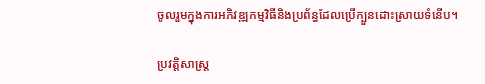ចូលរួមក្នុងការអភិវឌ្ឍកម្មវិធីនិងប្រព័ន្ធដែលប្រើក្បួនដោះស្រាយទំនើប។

ប្រវត្តិសាស្ត្រ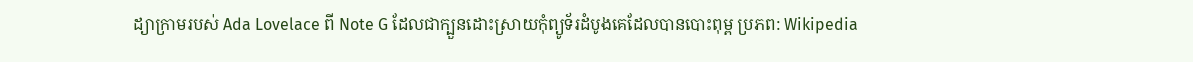ដ្យាក្រាមរបស់ Ada Lovelace ពី Note G ដែលជាក្បួនដោះស្រាយកុំព្យូទ័រដំបូងគេដែលបានបោះពុម្ព ប្រភព: Wikipedia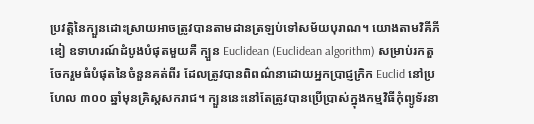ប្រវត្តិនៃក្បួនដោះស្រាយអាចត្រូវបានតាមដានត្រឡប់ទៅសម័យបុរាណ។ យោងតាមវិគីភីឌៀ ឧទាហរណ៍ដំបូងបំផុតមួយគឺ ក្បួន Euclidean (Euclidean algorithm) សម្រាប់រកតួចែករួមធំបំផុតនៃចំនួនគត់ពីរ ដែលត្រូវបានពិពណ៌នាដោយអ្នកប្រាជ្ញក្រិក Euclid នៅប្រហែល ៣០០ ឆ្នាំមុនគ្រិស្តសករាជ។ ក្បួននេះនៅតែត្រូវបានប្រើប្រាស់ក្នុងកម្មវិធីកុំព្យូទ័រនា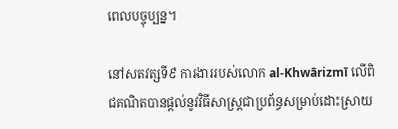ពេលបច្ចុប្បន្ន។

នៅសតវត្សទី៩ ការងាររបស់លោក al-Khwārizmī លើពិជគណិតបានផ្ដល់នូវវិធីសាស្ត្រជាប្រព័ន្ធសម្រាប់ដោះស្រាយ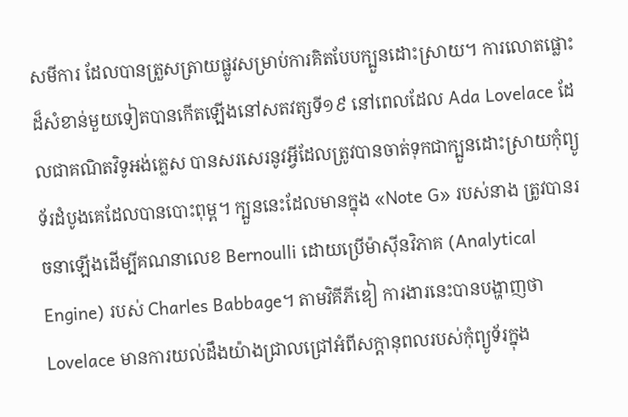សមីការ ដែលបានត្រួសត្រាយផ្លូវសម្រាប់ការគិតបែបក្បួនដោះស្រាយ។ ការលោតផ្លោះដ៏សំខាន់មួយទៀតបានកើតឡើងនៅសតវត្សទី១៩ នៅពេលដែល Ada Lovelace ដែលជាគណិតវិទូអង់គ្លេស បានសរសេរនូវអ្វីដែលត្រូវបានចាត់ទុកជាក្បួនដោះស្រាយកុំព្យូទ័រដំបូងគេដែលបានបោះពុម្ព។ ក្បួននេះដែលមានក្នុង «Note G» របស់នាង ត្រូវបានរចនាឡើងដើម្បីគណនាលេខ Bernoulli ដោយប្រើម៉ាស៊ីនវិភាគ (Analytical Engine) របស់ Charles Babbage។ តាមវិគីភីឌៀ ការងារនេះបានបង្ហាញថា Lovelace មានការយល់ដឹងយ៉ាងជ្រាលជ្រៅអំពីសក្ដានុពលរបស់កុំព្យូទ័រក្នុង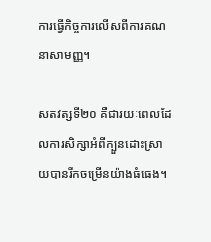ការធ្វើកិច្ចការលើសពីការគណនាសាមញ្ញ។

សតវត្សទី២០ គឺជារយៈពេលដែលការសិក្សាអំពីក្បួនដោះស្រាយបានរីកចម្រើនយ៉ាងធំធេង។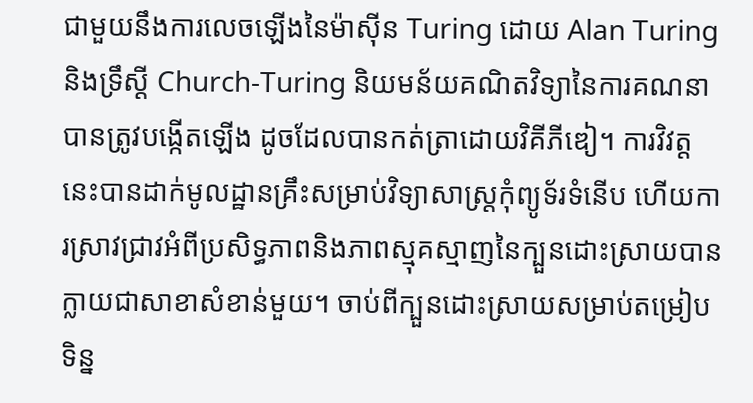ជាមួយនឹងការលេចឡើងនៃម៉ាស៊ីន Turing ដោយ Alan Turing និងទ្រឹស្ដី Church-Turing និយមន័យគណិតវិទ្យានៃការគណនាបានត្រូវបង្កើតឡើង ដូចដែលបានកត់ត្រាដោយវិគីភីឌៀ។ ការវិវត្តនេះបានដាក់មូលដ្ឋានគ្រឹះសម្រាប់វិទ្យាសាស្ត្រកុំព្យូទ័រទំនើប ហើយការស្រាវជ្រាវអំពីប្រសិទ្ធភាពនិងភាពស្មុគស្មាញនៃក្បួនដោះស្រាយបានក្លាយជាសាខាសំខាន់មួយ។ ចាប់ពីក្បួនដោះស្រាយសម្រាប់តម្រៀបទិន្ន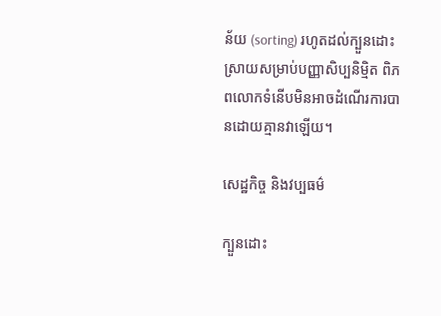ន័យ (sorting) រហូតដល់ក្បួនដោះស្រាយសម្រាប់បញ្ញាសិប្បនិម្មិត ពិភពលោកទំនើបមិនអាចដំណើរការបានដោយគ្មានវាឡើយ។

សេដ្ឋកិច្ច និងវប្បធម៌

ក្បួនដោះ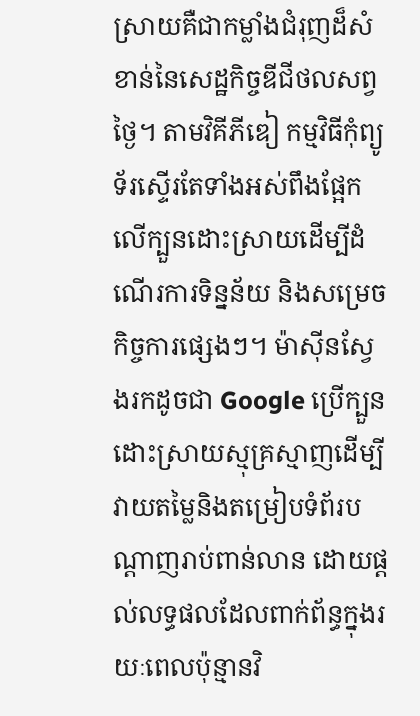ស្រាយគឺជាកម្លាំងជំរុញដ៏សំខាន់នៃសេដ្ឋកិច្ចឌីជីថលសព្វថ្ងៃ។ តាមវិគីភីឌៀ កម្មវិធីកុំព្យូទ័រស្ទើរតែទាំងអស់ពឹងផ្អែកលើក្បួនដោះស្រាយដើម្បីដំណើរការទិន្នន័យ និងសម្រេចកិច្ចការផ្សេងៗ។ ម៉ាស៊ីនស្វែងរកដូចជា Google ប្រើក្បួនដោះស្រាយស្មុគ្រស្មាញដើម្បីវាយតម្លៃនិងតម្រៀបទំព័របណ្ដាញរាប់ពាន់លាន ដោយផ្ដល់លទ្ធផលដែលពាក់ព័ន្ធក្នុងរយៈពេលប៉ុន្មានវិ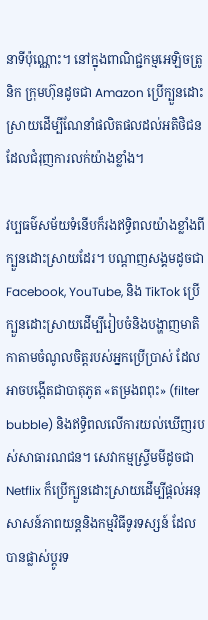នាទីប៉ុណ្ណោះ។ នៅក្នុងពាណិជ្ជកម្មអេឡិចត្រូនិក ក្រុមហ៊ុនដូចជា Amazon ប្រើក្បួនដោះស្រាយដើម្បីណែនាំផលិតផលដល់អតិថិជន ដែលជំរុញការលក់យ៉ាងខ្លាំង។

វប្បធម៌សម័យទំនើបក៏រងឥទ្ធិពលយ៉ាងខ្លាំងពីក្បួនដោះស្រាយដែរ។ បណ្ដាញសង្គមដូចជា Facebook, YouTube, និង TikTok ប្រើក្បួនដោះស្រាយដើម្បីរៀបចំនិងបង្ហាញមាតិកាតាមចំណូលចិត្តរបស់អ្នកប្រើប្រាស់ ដែលអាចបង្កើតជាបាតុភូត «តម្រងពពុះ» (filter bubble) និងឥទ្ធិពលលើការយល់ឃើញរបស់សាធារណជន។ សេវាកម្មស្ទ្រីមមីដូចជា Netflix ក៏ប្រើក្បួនដោះស្រាយដើម្បីផ្ដល់អនុសាសន៍ភាពយន្តនិងកម្មវិធីទូរទស្សន៍ ដែលបានផ្លាស់ប្ដូរទ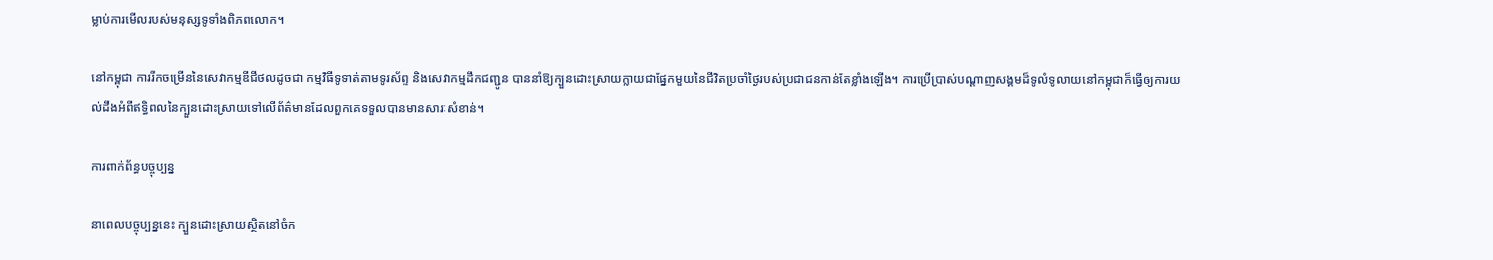ម្លាប់ការមើលរបស់មនុស្សទូទាំងពិភពលោក។

នៅកម្ពុជា ការរីកចម្រើននៃសេវាកម្មឌីជីថលដូចជា កម្មវិធីទូទាត់តាមទូរស័ព្ទ និងសេវាកម្មដឹកជញ្ជូន បាននាំឱ្យក្បួនដោះស្រាយក្លាយជាផ្នែកមួយនៃជីវិតប្រចាំថ្ងៃរបស់ប្រជាជនកាន់តែខ្លាំងឡើង។ ការប្រើប្រាស់បណ្ដាញសង្គមដ៏ទូលំទូលាយនៅកម្ពុជាក៏ធ្វើឲ្យការយល់ដឹងអំពីឥទ្ធិពលនៃក្បួនដោះស្រាយទៅលើព័ត៌មានដែលពួកគេទទួលបានមានសារៈសំខាន់។

ការពាក់ព័ន្ធបច្ចុប្បន្ន

នាពេលបច្ចុប្បន្ននេះ ក្បួនដោះស្រាយស្ថិតនៅចំក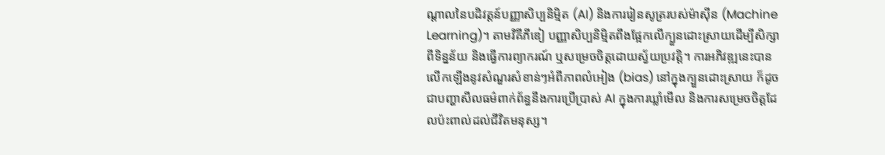ណ្តាលនៃបដិវត្តន៍បញ្ញាសិប្បនិម្មិត (AI) និងការរៀនសូត្ររបស់ម៉ាស៊ីន (Machine Learning)។ តាមវិគីភីឌៀ បញ្ញាសិប្បនិម្មិតពឹងផ្អែកលើក្បួនដោះស្រាយដើម្បីសិក្សាពីទិន្នន័យ និងធ្វើការព្យាករណ៍ ឬសម្រេចចិត្តដោយស្វ័យប្រវត្តិ។ ការអភិវឌ្ឍនេះបានលើកឡើងនូវសំណួរសំខាន់ៗអំពីភាពលំអៀង (bias) នៅក្នុងក្បួនដោះស្រាយ ក៏ដូចជាបញ្ហាសីលធម៌ពាក់ព័ន្ធនឹងការប្រើប្រាស់ AI ក្នុងការឃ្លាំមើល និងការសម្រេចចិត្តដែលប៉ះពាល់ដល់ជីវិតមនុស្ស។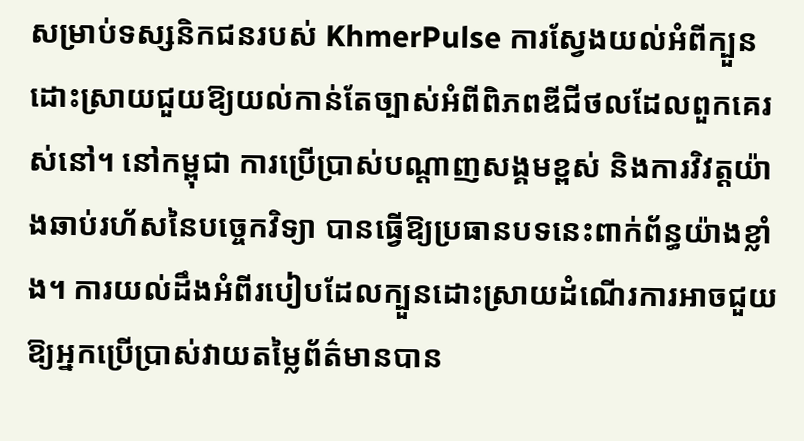សម្រាប់ទស្សនិកជនរបស់ KhmerPulse ការស្វែងយល់អំពីក្បួនដោះស្រាយជួយឱ្យយល់កាន់តែច្បាស់អំពីពិភពឌីជីថលដែលពួកគេរស់នៅ។ នៅកម្ពុជា ការប្រើប្រាស់បណ្ដាញសង្គមខ្ពស់ និងការវិវត្តយ៉ាងឆាប់រហ័សនៃបច្ចេកវិទ្យា បានធ្វើឱ្យប្រធានបទនេះពាក់ព័ន្ធយ៉ាងខ្លាំង។ ការយល់ដឹងអំពីរបៀបដែលក្បួនដោះស្រាយដំណើរការអាចជួយឱ្យអ្នកប្រើប្រាស់វាយតម្លៃព័ត៌មានបាន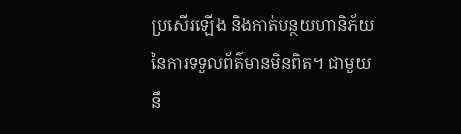ប្រសើរឡើង និងកាត់បន្ថយហានិភ័យនៃការទទួលព័ត៌មានមិនពិត។ ជាមួយនឹ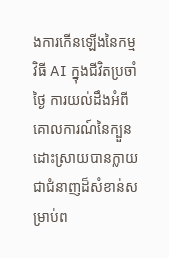ងការកើនឡើងនៃកម្មវិធី AI ក្នុងជីវិតប្រចាំថ្ងៃ ការយល់ដឹងអំពីគោលការណ៍នៃក្បួនដោះស្រាយបានក្លាយជាជំនាញដ៏សំខាន់សម្រាប់ព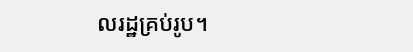លរដ្ឋគ្រប់រូប។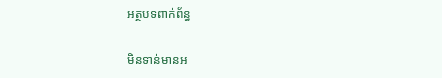អត្ថបទពាក់ព័ន្ធ

មិនទាន់មានអ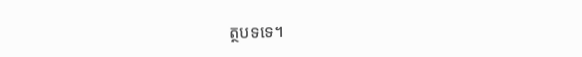ត្ថបទទេ។